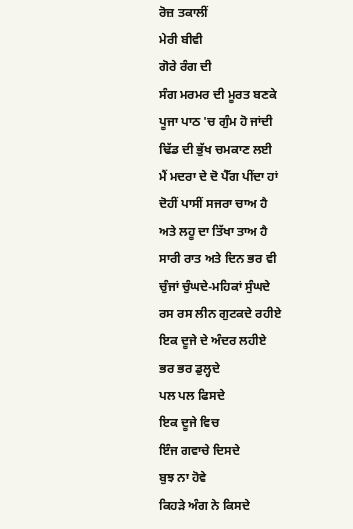ਰੋਜ਼ ਤਕਾਲੀਂ
ਮੇਰੀ ਬੀਵੀ
ਗੋਰੇ ਰੰਗ ਦੀ
ਸੰਗ ਮਰਮਰ ਦੀ ਮੂਰਤ ਬਣਕੇ
ਪੂਜਾ ਪਾਠ 'ਚ ਗੁੰਮ ਹੋ ਜਾਂਦੀ
ਢਿੱਡ ਦੀ ਭੁੱਖ ਚਮਕਾਣ ਲਈ
ਮੈਂ ਮਦਰਾ ਦੇ ਦੋ ਪੈੱਗ ਪੀਂਦਾ ਹਾਂ
ਦੋਹੀਂ ਪਾਸੀਂ ਸਜਰਾ ਚਾਅ ਹੈ
ਅਤੇ ਲਹੂ ਦਾ ਤਿੱਖਾ ਤਾਅ ਹੈ
ਸਾਰੀ ਰਾਤ ਅਤੇ ਦਿਨ ਭਰ ਵੀ
ਚੁੰਜਾਂ ਚੁੰਘਦੇ-ਮਹਿਕਾਂ ਸੁੰਘਦੇ
ਰਸ ਰਸ ਲੀਨ ਗੁਟਕਦੇ ਰਹੀਏ
ਇਕ ਦੂਜੇ ਦੇ ਅੰਦਰ ਲਹੀਏ
ਭਰ ਭਰ ਡੁਲ੍ਹਦੇ
ਪਲ ਪਲ ਫਿਸਦੇ
ਇਕ ਦੂਜੇ ਵਿਚ
ਇੰਜ ਗਵਾਚੇ ਦਿਸਦੇ
ਬੁਝ ਨਾ ਹੋਵੇ
ਕਿਹੜੇ ਅੰਗ ਨੇ ਕਿਸਦੇ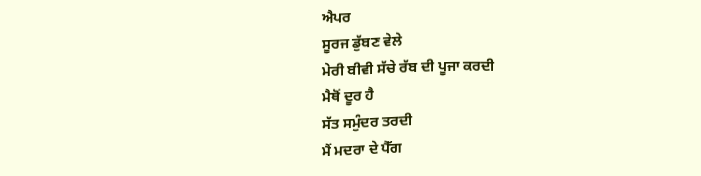ਐਪਰ
ਸੂਰਜ ਡੁੱਬਣ ਵੇਲੇ
ਮੇਰੀ ਬੀਵੀ ਸੱਚੇ ਰੱਬ ਦੀ ਪੂਜਾ ਕਰਦੀ
ਮੈਥੋਂ ਦੂਰ ਹੈ
ਸੱਤ ਸਮੁੰਦਰ ਤਰਦੀ
ਮੈਂ ਮਦਰਾ ਦੇ ਪੈੱਗ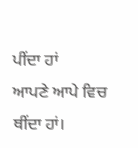ਪੀਂਦਾ ਹਾਂ
ਆਪਣੇ ਆਪੇ ਵਿਚ ਥੀਂਦਾ ਹਾਂ।